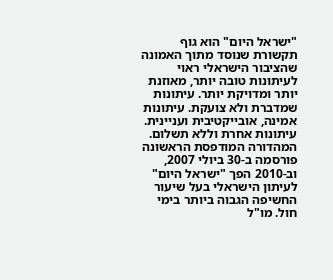"ישראל היום" הוא גוף תקשורת שנוסד מתוך האמונה שהציבור הישראלי ראוי לעיתונות טובה יותר, מאוזנת יותר ומדויקת יותר. עיתונות שמדברת ולא צועקת. עיתונות אמינה, אובייקטיבית ועניינית. עיתונות אחרת וללא תשלום. המהדורה המודפסת הראשונה פורסמה ב-30 ביולי 2007, וב-2010 הפך "ישראל היום" לעיתון הישראלי בעל שיעור החשיפה הגבוה ביותר בימי חול. מו"ל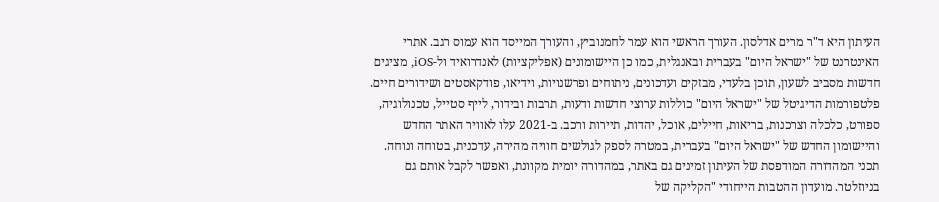העיתון היא ד"ר מרים אדלסון. העורך הראשי הוא עמר לחמנוביץ, והעורך המייסד הוא עמוס רגב. אתרי האינטרנט של "ישראל היום" בעברית ובאנגלית, כמו כן היישומונים (אפליקציות) לאנדרואיד ול-iOS, מציגים חדשות מסביב לשעון, תוכן בלעדי, מבזקים ועדכונים, ניתוחים ופרשנויות, וידיאו, פודקאסטים ושידורים חיים. פלטפורמות הדיגיטל של "ישראל היום" כוללות ערוצי חדשות ודעות, תרבות ובידור, לייף סטייל, טכנולוגיה, ספורט, כלכלה וצרכנות, בריאות, חיילים, אוכל, יהדות, תיירות ורכב. ב-2021 עלו לאוויר האתר החדש והיישומון החדש של "ישראל היום" בעברית, במטרה לספק לגולשים חוויה מהירה, עדכנית, בטוחה ונוחה. תכני המהדורה המודפסת של העיתון זמינים גם באתר, במהדורה יומית מקוונת, ואפשר לקבל אותם גם בניוזלטר. מועדון ההטבות הייחודי "הקליקה של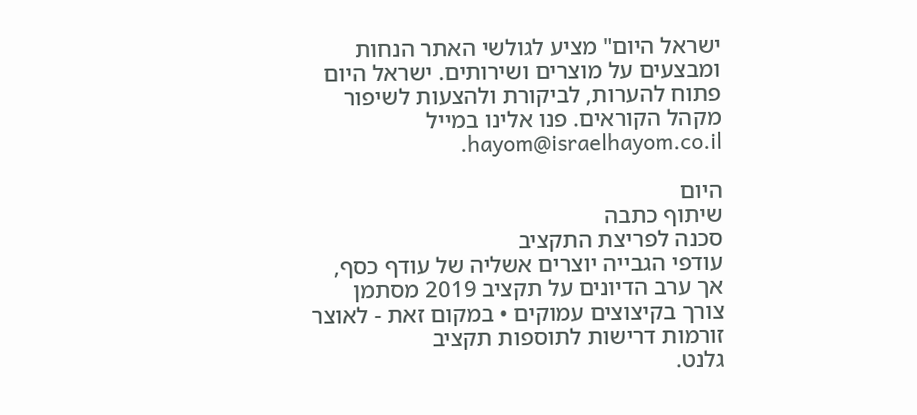ישראל היום" מציע לגולשי האתר הנחות ומבצעים על מוצרים ושירותים. ישראל היום פתוח להערות, לביקורת ולהצעות לשיפור מקהל הקוראים. פנו אלינו במייל hayom@israelhayom.co.il.

היום
שיתוף כתבה
סכנה לפריצת התקציב
עודפי הגבייה יוצרים אשליה של עודף כסף, אך ערב הדיונים על תקציב 2019 מסתמן צורך בקיצוצים עמוקים • במקום זאת - לאוצר זורמות דרישות לתוספות תקציב
גלנט.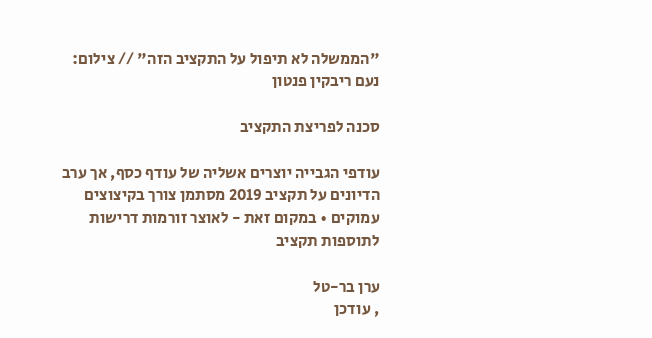"הממשלה לא תיפול על התקציב הזה" // צילום: נעם ריבקין פנטון

סכנה לפריצת התקציב

עודפי הגבייה יוצרים אשליה של עודף כסף, אך ערב הדיונים על תקציב 2019 מסתמן צורך בקיצוצים עמוקים • במקום זאת - לאוצר זורמות דרישות לתוספות תקציב

ערן בר-טל
, עודכן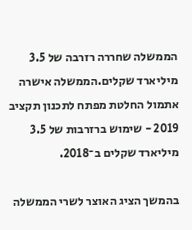הממשלה שחררה רזרבה של 3.5 מיליארד שקלים.הממשלה אישרה אתמול החלטת מפתח לתכנון תקציב 2019 - שימוש ברזרבות של 3.5 מיליארד שקלים ב־2018.

בהמשך הציג האוצר לשרי הממשלה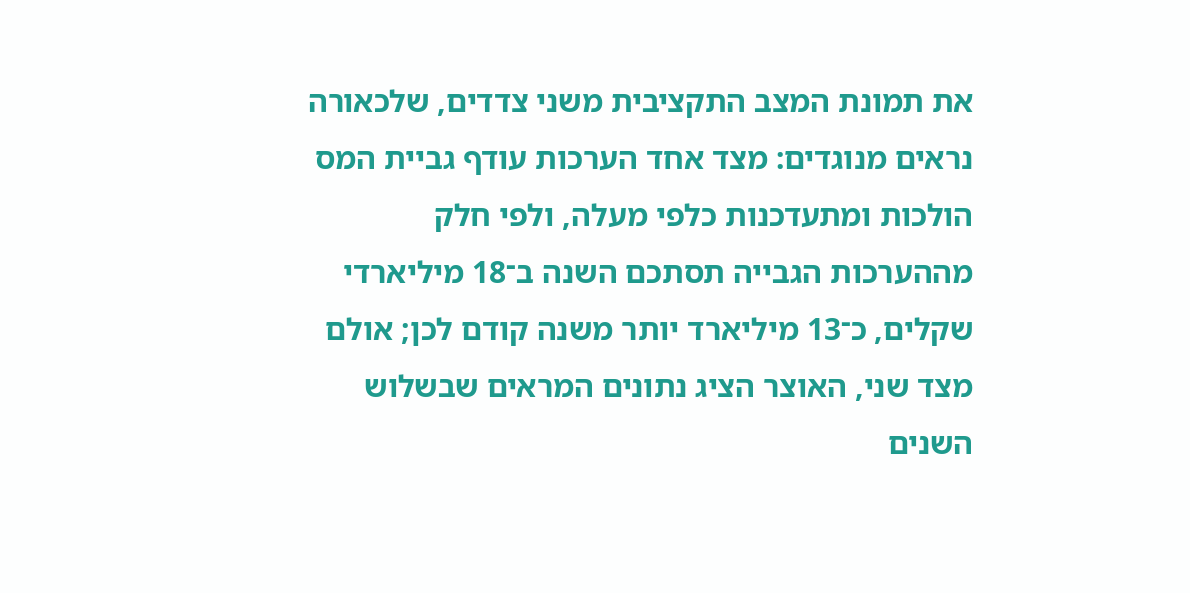את תמונת המצב התקציבית משני צדדים, שלכאורה נראים מנוגדים: מצד אחד הערכות עודף גביית המס הולכות ומתעדכנות כלפי מעלה, ולפי חלק מההערכות הגבייה תסתכם השנה ב־18 מיליארדי שקלים, כ־13 מיליארד יותר משנה קודם לכן; אולם מצד שני, האוצר הציג נתונים המראים שבשלוש השנים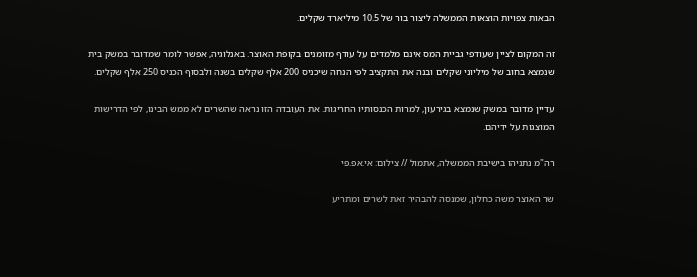הבאות צפויות הוצאות הממשלה ליצור בור של 10.5 מיליארד שקלים.

זה המקום לציין שעודפי גביית המס אינם מלמדים על עודף מזומנים בקופת האוצר. באנלוגיה, אפשר לומר שמדובר במשק בית שנמצא בחוב של מיליוני שקלים ובנה את התקציב לפי הנחה שיכניס 200 אלף שקלים בשנה ולבסוף הכניס 250 אלף שקלים.

עדיין מדובר במשק שנמצא בגירעון, למרות הכנסותיו החריגות. את העובדה הזו נראה שהשרים לא ממש הבינו, לפי הדרישות המוצגות על ידיהם.

רה"מ נתניהו בישיבת הממשלה, אתמול // צילום: אי.אפ.פי

שר האוצר משה כחלון, שמנסה להבהיר זאת לשרים ומתריע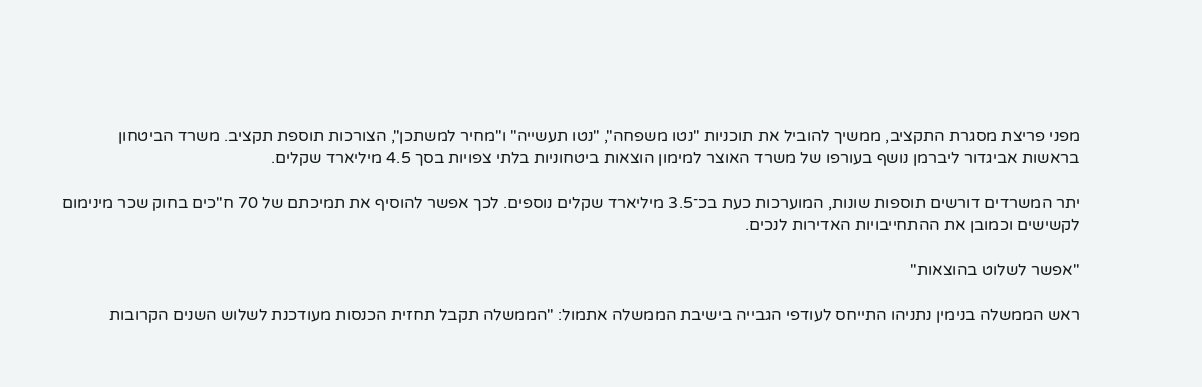מפני פריצת מסגרת התקציב, ממשיך להוביל את תוכניות "נטו משפחה", "נטו תעשייה" ו"מחיר למשתכן", הצורכות תוספת תקציב. משרד הביטחון בראשות אביגדור ליברמן נושף בעורפו של משרד האוצר למימון הוצאות ביטחוניות בלתי צפויות בסך 4.5 מיליארד שקלים.

יתר המשרדים דורשים תוספות שונות, המוערכות כעת בכ־3.5 מיליארד שקלים נוספים. לכך אפשר להוסיף את תמיכתם של 70 ח"כים בחוק שכר מינימום לקשישים וכמובן את ההתחייבויות האדירות לנכים.

"אפשר לשלוט בהוצאות"

ראש הממשלה בנימין נתניהו התייחס לעודפי הגבייה בישיבת הממשלה אתמול: "הממשלה תקבל תחזית הכנסות מעודכנת לשלוש השנים הקרובות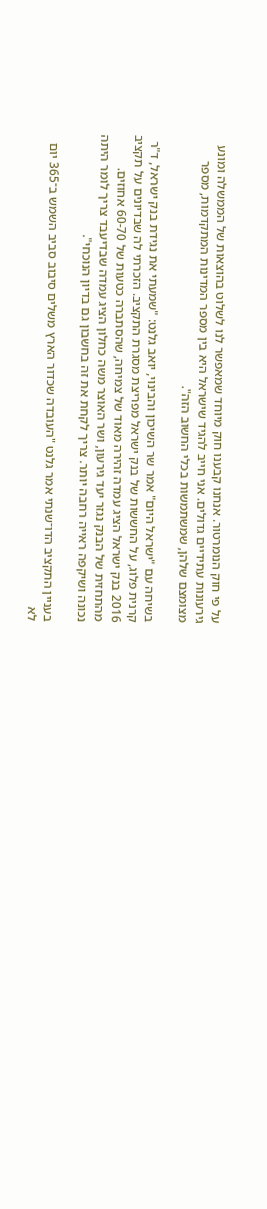על פי חוק הנומרטור. אנחנו קבענו חוק מיוחד שמאפשר לנו לשלוט בהוצאות של הממשלה ומונע גירעונות עתידיים גדולים. אני חייב להגיד שישראל היא בין מספר המדינות המתקדמות, מספר מצומצם שלהן, שמשתמשות בכלי החשוב הזה".

בשיחה עם "ישראל היום" אמר שר השיכון והבינוי, יואב גלנט: "שמעתי את נגידת בנק ישראל, ד"ר קרנית פלוג, על החששות של בנק ישראל מפריצת מסגרת התקציב. הזכרתי לה שבדיונים על תקציב 2016 בנק ישראל הציג עמדה זהירה מאוד של צמיחה, שהסתברה כטעות של 60-70 אחוזים. מהתחזית של הבנק נגזר יעד גירעון, ושר האוצר משה כחלון הציג עמדה שבדיעבד צריך לומר היתה נכונה ושיקפה ראייה רחבה יותר. צריך לקחת את זה בחשבון גם בדיון הנוכחי".

בעניין התקציב הדו־שנתי אמר גלנט "העובדה שכדור הארץ משלים סיבוב סביב השמש ב־365 יום לא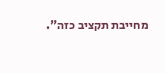מחייבת תקציב כזה".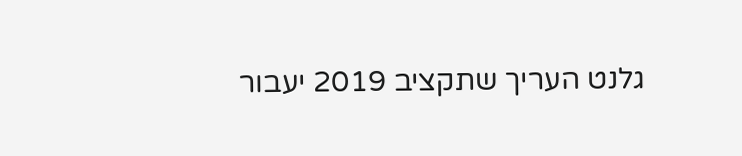גלנט העריך שתקציב 2019 יעבור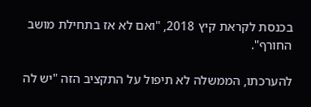בכנסת לקראת קיץ 2018, "ואם לא אז בתחילת מושב החורף".

להערכתו, הממשלה לא תיפול על התקציב הזה "יש לה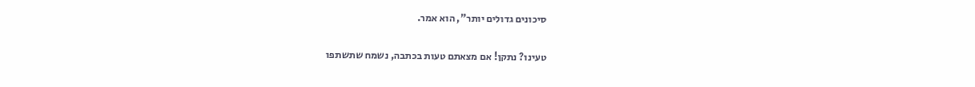סיכונים גדולים יותר", הוא אמר.

טעינו? נתקן! אם מצאתם טעות בכתבה, נשמח שתשתפו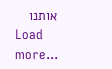אותנו
Load more...